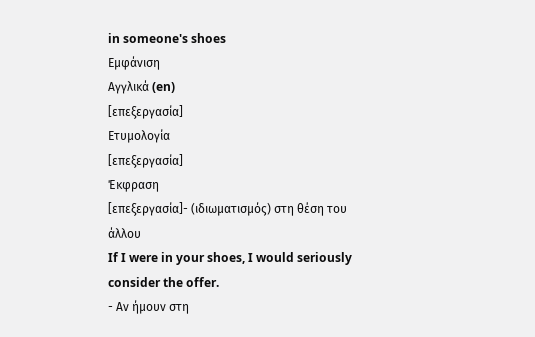in someone's shoes
Εμφάνιση
Αγγλικά (en)
[επεξεργασία]
Ετυμολογία
[επεξεργασία]
Έκφραση
[επεξεργασία]- (ιδιωματισμός) στη θέση του άλλου
If I were in your shoes, I would seriously consider the offer.
- Αν ήμουν στη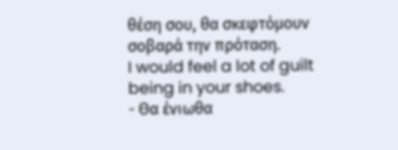θέση σου, θα σκεφτόμουν σοβαρά την πρόταση.
I would feel a lot of guilt being in your shoes.
- Θα ένιωθα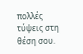πολλές τύψεις στη θέση σου.